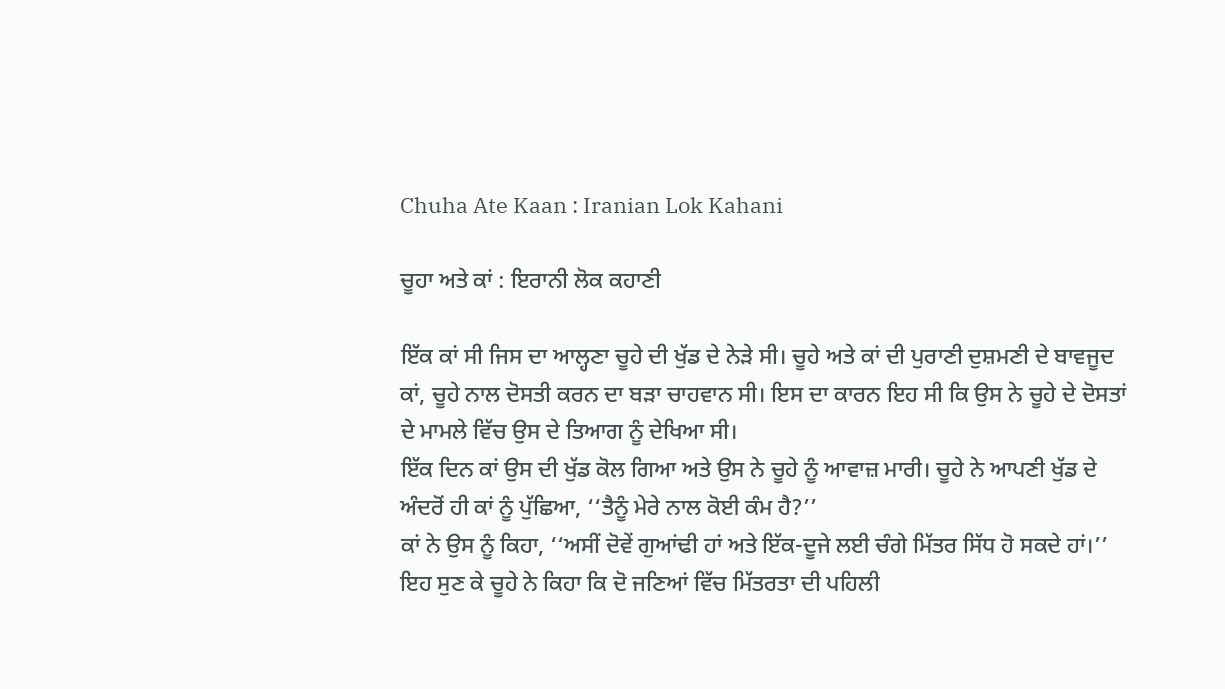Chuha Ate Kaan : Iranian Lok Kahani

ਚੂਹਾ ਅਤੇ ਕਾਂ : ਇਰਾਨੀ ਲੋਕ ਕਹਾਣੀ

ਇੱਕ ਕਾਂ ਸੀ ਜਿਸ ਦਾ ਆਲ੍ਹਣਾ ਚੂਹੇ ਦੀ ਖੁੱਡ ਦੇ ਨੇੜੇ ਸੀ। ਚੂਹੇ ਅਤੇ ਕਾਂ ਦੀ ਪੁਰਾਣੀ ਦੁਸ਼ਮਣੀ ਦੇ ਬਾਵਜੂਦ ਕਾਂ, ਚੂਹੇ ਨਾਲ ਦੋਸਤੀ ਕਰਨ ਦਾ ਬੜਾ ਚਾਹਵਾਨ ਸੀ। ਇਸ ਦਾ ਕਾਰਨ ਇਹ ਸੀ ਕਿ ਉਸ ਨੇ ਚੂਹੇ ਦੇ ਦੋਸਤਾਂ ਦੇ ਮਾਮਲੇ ਵਿੱਚ ਉਸ ਦੇ ਤਿਆਗ ਨੂੰ ਦੇਖਿਆ ਸੀ।
ਇੱਕ ਦਿਨ ਕਾਂ ਉਸ ਦੀ ਖੁੱਡ ਕੋਲ ਗਿਆ ਅਤੇ ਉਸ ਨੇ ਚੂਹੇ ਨੂੰ ਆਵਾਜ਼ ਮਾਰੀ। ਚੂਹੇ ਨੇ ਆਪਣੀ ਖੁੱਡ ਦੇ ਅੰਦਰੋਂ ਹੀ ਕਾਂ ਨੂੰ ਪੁੱਛਿਆ, ‘‘ਤੈਨੂੰ ਮੇਰੇ ਨਾਲ ਕੋਈ ਕੰਮ ਹੈ?’’
ਕਾਂ ਨੇ ਉਸ ਨੂੰ ਕਿਹਾ, ‘‘ਅਸੀਂ ਦੋਵੇਂ ਗੁਆਂਢੀ ਹਾਂ ਅਤੇ ਇੱਕ-ਦੂਜੇ ਲਈ ਚੰਗੇ ਮਿੱਤਰ ਸਿੱਧ ਹੋ ਸਕਦੇ ਹਾਂ।’’
ਇਹ ਸੁਣ ਕੇ ਚੂਹੇ ਨੇ ਕਿਹਾ ਕਿ ਦੋ ਜਣਿਆਂ ਵਿੱਚ ਮਿੱਤਰਤਾ ਦੀ ਪਹਿਲੀ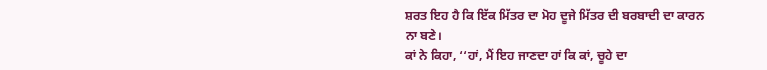ਸ਼ਰਤ ਇਹ ਹੈ ਕਿ ਇੱਕ ਮਿੱਤਰ ਦਾ ਮੋਹ ਦੂਜੇ ਮਿੱਤਰ ਦੀ ਬਰਬਾਦੀ ਦਾ ਕਾਰਨ ਨਾ ਬਣੇ।
ਕਾਂ ਨੇ ਕਿਹਾ, ‘‘ਹਾਂ, ਮੈਂ ਇਹ ਜਾਣਦਾ ਹਾਂ ਕਿ ਕਾਂ, ਚੂਹੇ ਦਾ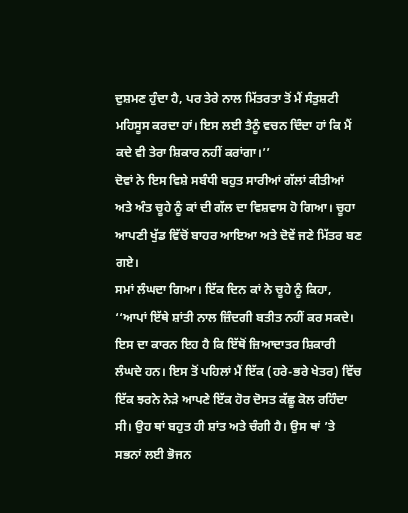ਦੁਸ਼ਮਣ ਹੁੰਦਾ ਹੈ, ਪਰ ਤੇਰੇ ਨਾਲ ਮਿੱਤਰਤਾ ਤੋਂ ਮੈਂ ਸੰਤੁਸ਼ਟੀ ਮਹਿਸੂਸ ਕਰਦਾ ਹਾਂ। ਇਸ ਲਈ ਤੈਨੂੰ ਵਚਨ ਦਿੰਦਾ ਹਾਂ ਕਿ ਮੈਂ ਕਦੇ ਵੀ ਤੇਰਾ ਸ਼ਿਕਾਰ ਨਹੀਂ ਕਰਾਂਗਾ।’’
ਦੋਵਾਂ ਨੇ ਇਸ ਵਿਸ਼ੇ ਸਬੰਧੀ ਬਹੁਤ ਸਾਰੀਆਂ ਗੱਲਾਂ ਕੀਤੀਆਂ ਅਤੇ ਅੰਤ ਚੂਹੇ ਨੂੰ ਕਾਂ ਦੀ ਗੱਲ ਦਾ ਵਿਸ਼ਵਾਸ ਹੋ ਗਿਆ। ਚੂਹਾ ਆਪਣੀ ਖੁੱਡ ਵਿੱਚੋਂ ਬਾਹਰ ਆਇਆ ਅਤੇ ਦੋਵੇਂ ਜਣੇ ਮਿੱਤਰ ਬਣ ਗਏ।
ਸਮਾਂ ਲੰਘਦਾ ਗਿਆ। ਇੱਕ ਦਿਨ ਕਾਂ ਨੇ ਚੂਹੇ ਨੂੰ ਕਿਹਾ, ‘‘ਆਪਾਂ ਇੱਥੇ ਸ਼ਾਂਤੀ ਨਾਲ ਜ਼ਿੰਦਗੀ ਬਤੀਤ ਨਹੀਂ ਕਰ ਸਕਦੇ। ਇਸ ਦਾ ਕਾਰਨ ਇਹ ਹੈ ਕਿ ਇੱਥੋਂ ਜ਼ਿਆਦਾਤਰ ਸ਼ਿਕਾਰੀ ਲੰਘਦੇ ਹਨ। ਇਸ ਤੋਂ ਪਹਿਲਾਂ ਮੈਂ ਇੱਕ (ਹਰੇ-ਭਰੇ ਖੇਤਰ) ਵਿੱਚ ਇੱਕ ਝਰਨੇ ਨੇੜੇ ਆਪਣੇ ਇੱਕ ਹੋਰ ਦੋਸਤ ਕੱਛੂ ਕੋਲ ਰਹਿੰਦਾ ਸੀ। ਉਹ ਥਾਂ ਬਹੁਤ ਹੀ ਸ਼ਾਂਤ ਅਤੇ ਚੰਗੀ ਹੈ। ਉਸ ਥਾਂ ’ਤੇ ਸਭਨਾਂ ਲਈ ਭੋਜਨ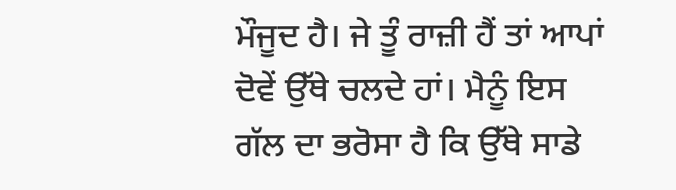ਮੌਜੂਦ ਹੈ। ਜੇ ਤੂੰ ਰਾਜ਼ੀ ਹੈਂ ਤਾਂ ਆਪਾਂ ਦੋਵੇਂ ਉੱਥੇ ਚਲਦੇ ਹਾਂ। ਮੈਨੂੰ ਇਸ ਗੱਲ ਦਾ ਭਰੋਸਾ ਹੈ ਕਿ ਉੱਥੇ ਸਾਡੇ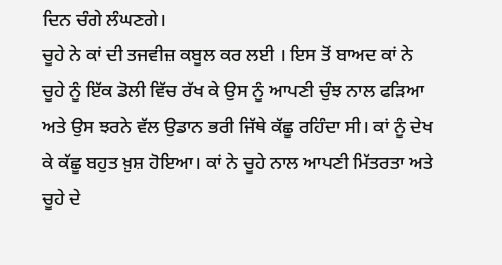ਦਿਨ ਚੰਗੇ ਲੰਘਣਗੇ।
ਚੂਹੇ ਨੇ ਕਾਂ ਦੀ ਤਜਵੀਜ਼ ਕਬੂਲ ਕਰ ਲਈ । ਇਸ ਤੋਂ ਬਾਅਦ ਕਾਂ ਨੇ ਚੂਹੇ ਨੂੰ ਇੱਕ ਡੋਲੀ ਵਿੱਚ ਰੱਖ ਕੇ ਉਸ ਨੂੰ ਆਪਣੀ ਚੁੰਝ ਨਾਲ ਫੜਿਆ ਅਤੇ ਉਸ ਝਰਨੇ ਵੱਲ ਉਡਾਨ ਭਰੀ ਜਿੱਥੇ ਕੱਛੂ ਰਹਿੰਦਾ ਸੀ। ਕਾਂ ਨੂੰ ਦੇਖ ਕੇ ਕੱਛੂ ਬਹੁਤ ਖ਼ੁਸ਼ ਹੋਇਆ। ਕਾਂ ਨੇ ਚੂਹੇ ਨਾਲ ਆਪਣੀ ਮਿੱਤਰਤਾ ਅਤੇ ਚੂਹੇ ਦੇ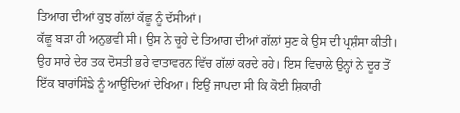ਤਿਆਗ ਦੀਆਂ ਕੁਝ ਗੱਲਾਂ ਕੱਛੂ ਨੂੰ ਦੱਸੀਆਂ।
ਕੱਛੂ ਬੜਾ ਹੀ ਅਨੁਭਵੀ ਸੀ। ਉਸ ਨੇ ਚੂਹੇ ਦੇ ਤਿਆਗ ਦੀਆਂ ਗੱਲਾਂ ਸੁਣ ਕੇ ਉਸ ਦੀ ਪ੍ਰਸ਼ੰਸਾ ਕੀਤੀ। ਉਹ ਸਾਰੇ ਦੇਰ ਤਕ ਦੋਸਤੀ ਭਰੇ ਵਾਤਾਵਰਨ ਵਿੱਚ ਗੱਲਾਂ ਕਰਦੇ ਰਹੇ। ਇਸ ਵਿਚਾਲੇ ਉਨ੍ਹਾਂ ਨੇ ਦੂਰ ਤੋਂ ਇੱਕ ਬਾਰਾਂਸਿੰਙੇ ਨੂੰ ਆਉਂਦਿਆਂ ਦੇਖਿਆ। ਇਉਂ ਜਾਪਦਾ ਸੀ ਕਿ ਕੋਈ ਸ਼ਿਕਾਰੀ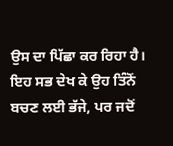ਉਸ ਦਾ ਪਿੱਛਾ ਕਰ ਰਿਹਾ ਹੈ। ਇਹ ਸਭ ਦੇਖ ਕੇ ਉਹ ਤਿੰਨੋਂ ਬਚਣ ਲਈ ਭੱਜੇ, ਪਰ ਜਦੋਂ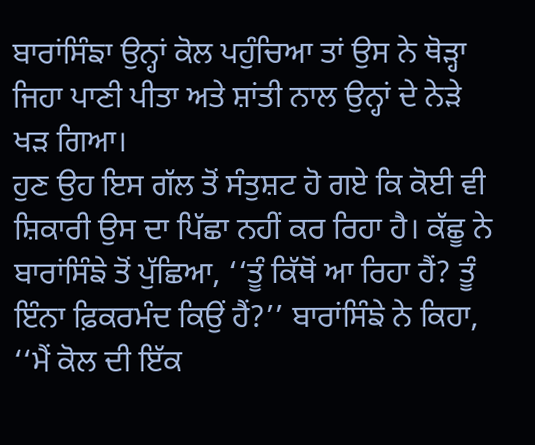ਬਾਰਾਂਸਿੰਙਾ ਉਨ੍ਹਾਂ ਕੋਲ ਪਹੁੰਚਿਆ ਤਾਂ ਉਸ ਨੇ ਥੋੜ੍ਹਾ ਜਿਹਾ ਪਾਣੀ ਪੀਤਾ ਅਤੇ ਸ਼ਾਂਤੀ ਨਾਲ ਉਨ੍ਹਾਂ ਦੇ ਨੇੜੇ ਖੜ ਗਿਆ।
ਹੁਣ ਉਹ ਇਸ ਗੱਲ ਤੋਂ ਸੰਤੁਸ਼ਟ ਹੋ ਗਏ ਕਿ ਕੋਈ ਵੀ ਸ਼ਿਕਾਰੀ ਉਸ ਦਾ ਪਿੱਛਾ ਨਹੀਂ ਕਰ ਰਿਹਾ ਹੈ। ਕੱਛੂ ਨੇ ਬਾਰਾਂਸਿੰਙੇ ਤੋਂ ਪੁੱਛਿਆ, ‘‘ਤੂੰ ਕਿੱਥੋਂ ਆ ਰਿਹਾ ਹੈਂ? ਤੂੰ ਇੰਨਾ ਫ਼ਿਕਰਮੰਦ ਕਿਉਂ ਹੈਂ?’’ ਬਾਰਾਂਸਿੰਙੇ ਨੇ ਕਿਹਾ, ‘‘ਮੈਂ ਕੋਲ ਦੀ ਇੱਕ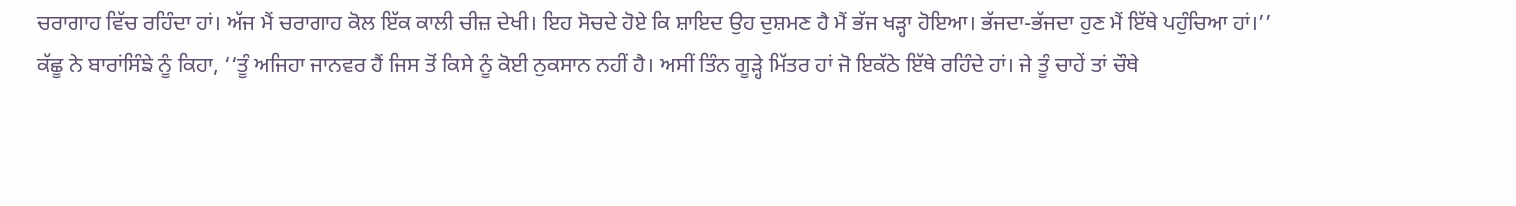ਚਰਾਗਾਹ ਵਿੱਚ ਰਹਿੰਦਾ ਹਾਂ। ਅੱਜ ਮੈਂ ਚਰਾਗਾਹ ਕੋਲ ਇੱਕ ਕਾਲੀ ਚੀਜ਼ ਦੇਖੀ। ਇਹ ਸੋਚਦੇ ਹੋਏ ਕਿ ਸ਼ਾਇਦ ਉਹ ਦੁਸ਼ਮਣ ਹੈ ਮੈਂ ਭੱਜ ਖੜ੍ਹਾ ਹੋਇਆ। ਭੱਜਦਾ-ਭੱਜਦਾ ਹੁਣ ਮੈਂ ਇੱਥੇ ਪਹੁੰਚਿਆ ਹਾਂ।’’
ਕੱਛੂ ਨੇ ਬਾਰਾਂਸਿੰਙੇ ਨੂੰ ਕਿਹਾ, ‘‘ਤੂੰ ਅਜਿਹਾ ਜਾਨਵਰ ਹੈਂ ਜਿਸ ਤੋਂ ਕਿਸੇ ਨੂੰ ਕੋਈ ਨੁਕਸਾਨ ਨਹੀਂ ਹੈ। ਅਸੀਂ ਤਿੰਨ ਗੂੜ੍ਹੇ ਮਿੱਤਰ ਹਾਂ ਜੋ ਇਕੱਠੇ ਇੱਥੇ ਰਹਿੰਦੇ ਹਾਂ। ਜੇ ਤੂੰ ਚਾਹੇਂ ਤਾਂ ਚੌਥੇ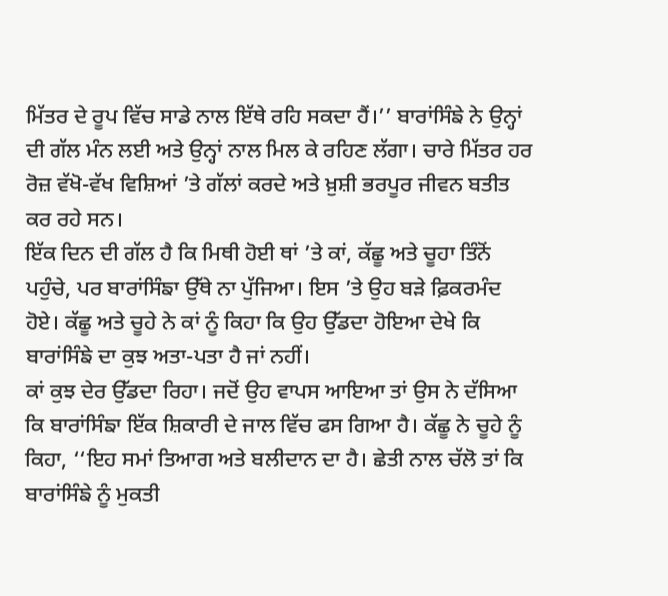ਮਿੱਤਰ ਦੇ ਰੂਪ ਵਿੱਚ ਸਾਡੇ ਨਾਲ ਇੱਥੇ ਰਹਿ ਸਕਦਾ ਹੈਂ।’’ ਬਾਰਾਂਸਿੰਙੇ ਨੇ ਉਨ੍ਹਾਂ ਦੀ ਗੱਲ ਮੰਨ ਲਈ ਅਤੇ ਉਨ੍ਹਾਂ ਨਾਲ ਮਿਲ ਕੇ ਰਹਿਣ ਲੱਗਾ। ਚਾਰੇ ਮਿੱਤਰ ਹਰ ਰੋਜ਼ ਵੱਖੋ-ਵੱਖ ਵਿਸ਼ਿਆਂ ’ਤੇ ਗੱਲਾਂ ਕਰਦੇ ਅਤੇ ਖ਼ੁਸ਼ੀ ਭਰਪੂਰ ਜੀਵਨ ਬਤੀਤ ਕਰ ਰਹੇ ਸਨ।
ਇੱਕ ਦਿਨ ਦੀ ਗੱਲ ਹੈ ਕਿ ਮਿਥੀ ਹੋਈ ਥਾਂ ’ਤੇ ਕਾਂ, ਕੱਛੂ ਅਤੇ ਚੂਹਾ ਤਿੰਨੋਂ ਪਹੁੰਚੇ, ਪਰ ਬਾਰਾਂਸਿੰਙਾ ਉੱਥੇ ਨਾ ਪੁੱਜਿਆ। ਇਸ ’ਤੇ ਉਹ ਬੜੇ ਫ਼ਿਕਰਮੰਦ ਹੋਏ। ਕੱਛੂ ਅਤੇ ਚੂਹੇ ਨੇ ਕਾਂ ਨੂੰ ਕਿਹਾ ਕਿ ਉਹ ਉੱਡਦਾ ਹੋਇਆ ਦੇਖੇ ਕਿ ਬਾਰਾਂਸਿੰਙੇ ਦਾ ਕੁਝ ਅਤਾ-ਪਤਾ ਹੈ ਜਾਂ ਨਹੀਂ।
ਕਾਂ ਕੁਝ ਦੇਰ ਉੱਡਦਾ ਰਿਹਾ। ਜਦੋਂ ਉਹ ਵਾਪਸ ਆਇਆ ਤਾਂ ਉਸ ਨੇ ਦੱਸਿਆ ਕਿ ਬਾਰਾਂਸਿੰਙਾ ਇੱਕ ਸ਼ਿਕਾਰੀ ਦੇ ਜਾਲ ਵਿੱਚ ਫਸ ਗਿਆ ਹੈ। ਕੱਛੂ ਨੇ ਚੂਹੇ ਨੂੰ ਕਿਹਾ, ‘‘ਇਹ ਸਮਾਂ ਤਿਆਗ ਅਤੇ ਬਲੀਦਾਨ ਦਾ ਹੈ। ਛੇਤੀ ਨਾਲ ਚੱਲੋ ਤਾਂ ਕਿ ਬਾਰਾਂਸਿੰਙੇ ਨੂੰ ਮੁਕਤੀ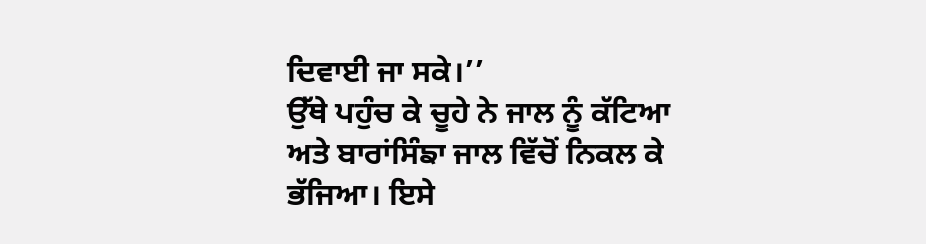ਦਿਵਾਈ ਜਾ ਸਕੇ।’’
ਉੱਥੇ ਪਹੁੰਚ ਕੇ ਚੂਹੇ ਨੇ ਜਾਲ ਨੂੰ ਕੱਟਿਆ ਅਤੇ ਬਾਰਾਂਸਿੰਙਾ ਜਾਲ ਵਿੱਚੋਂ ਨਿਕਲ ਕੇ ਭੱਜਿਆ। ਇਸੇ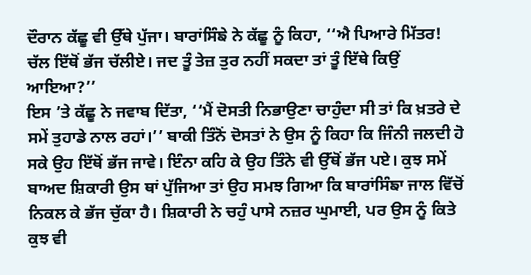ਦੌਰਾਨ ਕੱਛੂ ਵੀ ਉੱਥੇ ਪੁੱਜਾ। ਬਾਰਾਂਸਿੰਙੇ ਨੇ ਕੱਛੂ ਨੂੰ ਕਿਹਾ, ‘‘ਐ ਪਿਆਰੇ ਮਿੱਤਰ! ਚੱਲ ਇੱਥੋਂ ਭੱਜ ਚੱਲੀਏ। ਜਦ ਤੂੰ ਤੇਜ਼ ਤੁਰ ਨਹੀਂ ਸਕਦਾ ਤਾਂ ਤੂੰ ਇੱਥੇ ਕਿਉਂ ਆਇਆ?’’
ਇਸ ’ਤੇ ਕੱਛੂ ਨੇ ਜਵਾਬ ਦਿੱਤਾ, ‘‘ਮੈਂ ਦੋਸਤੀ ਨਿਭਾਉਣਾ ਚਾਹੁੰਦਾ ਸੀ ਤਾਂ ਕਿ ਖ਼ਤਰੇ ਦੇ ਸਮੇਂ ਤੁਹਾਡੇ ਨਾਲ ਰਹਾਂ।’’ ਬਾਕੀ ਤਿੰਨੋਂ ਦੋਸਤਾਂ ਨੇ ਉਸ ਨੂੰ ਕਿਹਾ ਕਿ ਜਿੰਨੀ ਜਲਦੀ ਹੋ ਸਕੇ ਉਹ ਇੱਥੋਂ ਭੱਜ ਜਾਵੇ। ਇੰਨਾ ਕਹਿ ਕੇ ਉਹ ਤਿੰਨੇ ਵੀ ਉੱਥੋਂ ਭੱਜ ਪਏ। ਕੁਝ ਸਮੇਂ ਬਾਅਦ ਸ਼ਿਕਾਰੀ ਉਸ ਥਾਂ ਪੁੱਜਿਆ ਤਾਂ ਉਹ ਸਮਝ ਗਿਆ ਕਿ ਬਾਰਾਂਸਿੰਙਾ ਜਾਲ ਵਿੱਚੋਂ ਨਿਕਲ ਕੇ ਭੱਜ ਚੁੱਕਾ ਹੈ। ਸ਼ਿਕਾਰੀ ਨੇ ਚਹੁੰ ਪਾਸੇ ਨਜ਼ਰ ਘੁਮਾਈ, ਪਰ ਉਸ ਨੂੰ ਕਿਤੇ ਕੁਝ ਵੀ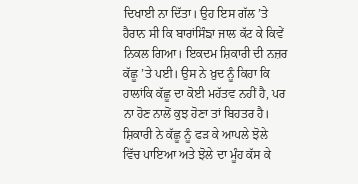ਦਿਖਾਈ ਨਾ ਦਿੱਤਾ। ਉਹ ਇਸ ਗੱਲ ’ਤੇ ਹੈਰਾਨ ਸੀ ਕਿ ਬਾਰਾਂਸਿੰਙਾ ਜਾਲ ਕੱਟ ਕੇ ਕਿਵੇਂ ਨਿਕਲ ਗਿਆ। ਇਕਦਮ ਸ਼ਿਕਾਰੀ ਦੀ ਨਜ਼ਰ ਕੱਛੂ ’ਤੇ ਪਈ। ਉਸ ਨੇ ਖ਼ੁਦ ਨੂੰ ਕਿਹਾ ਕਿ ਹਾਲਾਂਕਿ ਕੱਛੂ ਦਾ ਕੋਈ ਮਹੱਤਵ ਨਹੀਂ ਹੈ, ਪਰ ਨਾ ਹੋਣ ਨਾਲੋਂ ਕੁਝ ਹੋਣਾ ਤਾਂ ਬਿਹਤਰ ਹੈ।
ਸ਼ਿਕਾਰੀ ਨੇ ਕੱਛੂ ਨੂੰ ਫੜ ਕੇ ਆਪਲੇ ਝੋਲੇ ਵਿੱਚ ਪਾਇਆ ਅਤੇ ਝੋਲੇ ਦਾ ਮੂੰਹ ਕੱਸ ਕੇ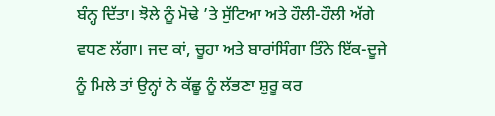ਬੰਨ੍ਹ ਦਿੱਤਾ। ਝੋਲੇ ਨੂੰ ਮੋਢੇ ’ਤੇ ਸੁੱਟਿਆ ਅਤੇ ਹੌਲੀ-ਹੌਲੀ ਅੱਗੇ ਵਧਣ ਲੱਗਾ। ਜਦ ਕਾਂ, ਚੂਹਾ ਅਤੇ ਬਾਰਾਂਸਿੰਗਾ ਤਿੰਨੇ ਇੱਕ-ਦੂਜੇ ਨੂੰ ਮਿਲੇ ਤਾਂ ਉਨ੍ਹਾਂ ਨੇ ਕੱਛੂ ਨੂੰ ਲੱਭਣਾ ਸ਼ੁਰੂ ਕਰ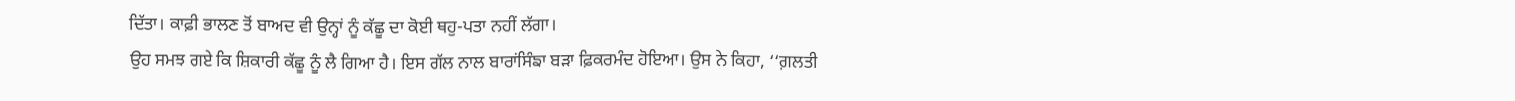ਦਿੱਤਾ। ਕਾਫ਼ੀ ਭਾਲਣ ਤੋਂ ਬਾਅਦ ਵੀ ਉਨ੍ਹਾਂ ਨੂੰ ਕੱਛੂ ਦਾ ਕੋਈ ਥਹੁ-ਪਤਾ ਨਹੀਂ ਲੱਗਾ।
ਉਹ ਸਮਝ ਗਏ ਕਿ ਸ਼ਿਕਾਰੀ ਕੱਛੂ ਨੂੰ ਲੈ ਗਿਆ ਹੈ। ਇਸ ਗੱਲ ਨਾਲ ਬਾਰਾਂਸਿੰਙਾ ਬੜਾ ਫ਼ਿਕਰਮੰਦ ਹੋਇਆ। ਉਸ ਨੇ ਕਿਹਾ, ‘‘ਗ਼ਲਤੀ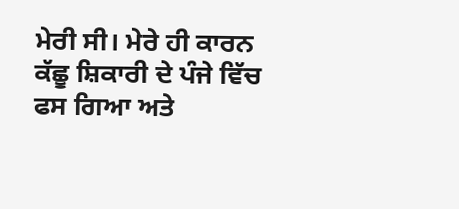ਮੇਰੀ ਸੀ। ਮੇਰੇ ਹੀ ਕਾਰਨ ਕੱਛੂ ਸ਼ਿਕਾਰੀ ਦੇ ਪੰਜੇ ਵਿੱਚ ਫਸ ਗਿਆ ਅਤੇ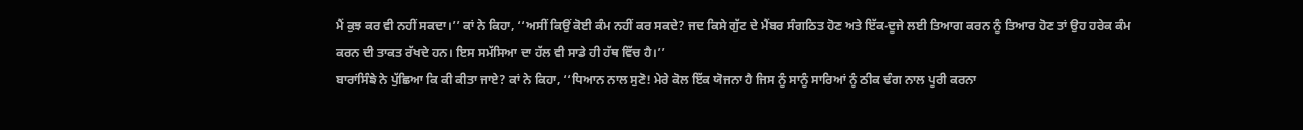ਮੈਂ ਕੁਝ ਕਰ ਵੀ ਨਹੀਂ ਸਕਦਾ।’’ ਕਾਂ ਨੇ ਕਿਹਾ, ‘‘ਅਸੀਂ ਕਿਉਂ ਕੋਈ ਕੰਮ ਨਹੀਂ ਕਰ ਸਕਦੇ? ਜਦ ਕਿਸੇ ਗੁੱਟ ਦੇ ਮੈਂਬਰ ਸੰਗਠਿਤ ਹੋਣ ਅਤੇ ਇੱਕ-ਦੂਜੇ ਲਈ ਤਿਆਗ ਕਰਨ ਨੂੰ ਤਿਆਰ ਹੋਣ ਤਾਂ ਉਹ ਹਰੇਕ ਕੰਮ ਕਰਨ ਦੀ ਤਾਕਤ ਰੱਖਦੇ ਹਨ। ਇਸ ਸਮੱਸਿਆ ਦਾ ਹੱਲ ਵੀ ਸਾਡੇ ਹੀ ਹੱਥ ਵਿੱਚ ਹੈ।’’
ਬਾਰਾਂਸਿੰਙੇ ਨੇ ਪੁੱਛਿਆ ਕਿ ਕੀ ਕੀਤਾ ਜਾਏ? ਕਾਂ ਨੇ ਕਿਹਾ, ‘‘ਧਿਆਨ ਨਾਲ ਸੁਣੋ! ਮੇਰੇ ਕੋਲ ਇੱਕ ਯੋਜਨਾ ਹੈ ਜਿਸ ਨੂੰ ਸਾਨੂੰ ਸਾਰਿਆਂ ਨੂੰ ਠੀਕ ਢੰਗ ਨਾਲ ਪੂਰੀ ਕਰਨਾ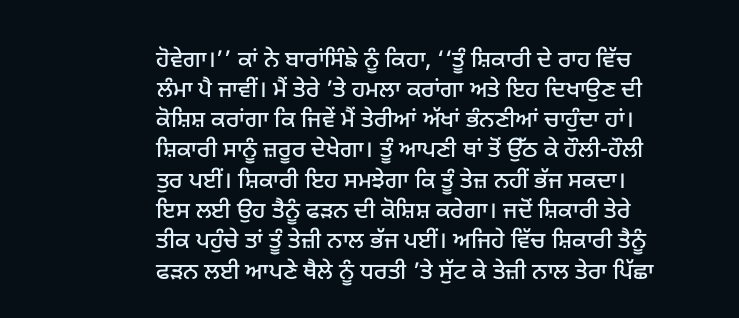ਹੋਵੇਗਾ।’’ ਕਾਂ ਨੇ ਬਾਰਾਂਸਿੰਙੇ ਨੂੰ ਕਿਹਾ, ‘‘ਤੂੰ ਸ਼ਿਕਾਰੀ ਦੇ ਰਾਹ ਵਿੱਚ ਲੰਮਾ ਪੈ ਜਾਵੀਂ। ਮੈਂ ਤੇਰੇ ’ਤੇ ਹਮਲਾ ਕਰਾਂਗਾ ਅਤੇ ਇਹ ਦਿਖਾਉਣ ਦੀ ਕੋਸ਼ਿਸ਼ ਕਰਾਂਗਾ ਕਿ ਜਿਵੇਂ ਮੈਂ ਤੇਰੀਆਂ ਅੱਖਾਂ ਭੰਨਣੀਆਂ ਚਾਹੁੰਦਾ ਹਾਂ। ਸ਼ਿਕਾਰੀ ਸਾਨੂੰ ਜ਼ਰੂਰ ਦੇਖੇਗਾ। ਤੂੰ ਆਪਣੀ ਥਾਂ ਤੋਂ ਉੱਠ ਕੇ ਹੌਲੀ-ਹੌਲੀ ਤੁਰ ਪਈਂ। ਸ਼ਿਕਾਰੀ ਇਹ ਸਮਝੇਗਾ ਕਿ ਤੂੰ ਤੇਜ਼ ਨਹੀਂ ਭੱਜ ਸਕਦਾ। ਇਸ ਲਈ ਉਹ ਤੈਨੂੰ ਫੜਨ ਦੀ ਕੋਸ਼ਿਸ਼ ਕਰੇਗਾ। ਜਦੋਂ ਸ਼ਿਕਾਰੀ ਤੇਰੇ ਤੀਕ ਪਹੁੰਚੇ ਤਾਂ ਤੂੰ ਤੇਜ਼ੀ ਨਾਲ ਭੱਜ ਪਈਂ। ਅਜਿਹੇ ਵਿੱਚ ਸ਼ਿਕਾਰੀ ਤੈਨੂੰ ਫੜਨ ਲਈ ਆਪਣੇ ਥੈਲੇ ਨੂੰ ਧਰਤੀ ’ਤੇ ਸੁੱਟ ਕੇ ਤੇਜ਼ੀ ਨਾਲ ਤੇਰਾ ਪਿੱਛਾ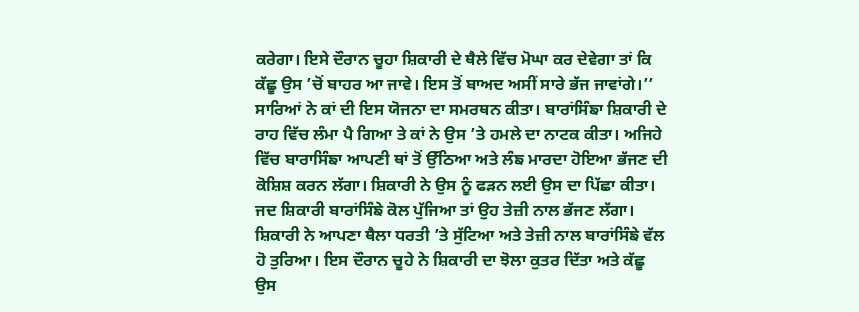ਕਰੇਗਾ। ਇਸੇ ਦੌਰਾਨ ਚੂਹਾ ਸ਼ਿਕਾਰੀ ਦੇ ਥੈਲੇ ਵਿੱਚ ਮੋਘਾ ਕਰ ਦੇਵੇਗਾ ਤਾਂ ਕਿ ਕੱਛੂ ਉਸ ’ਚੋਂ ਬਾਹਰ ਆ ਜਾਵੇ। ਇਸ ਤੋਂ ਬਾਅਦ ਅਸੀਂ ਸਾਰੇ ਭੱਜ ਜਾਵਾਂਗੇ।’’
ਸਾਰਿਆਂ ਨੇ ਕਾਂ ਦੀ ਇਸ ਯੋਜਨਾ ਦਾ ਸਮਰਥਨ ਕੀਤਾ। ਬਾਰਾਂਸਿੰਙਾ ਸ਼ਿਕਾਰੀ ਦੇ ਰਾਹ ਵਿੱਚ ਲੰਮਾ ਪੈ ਗਿਆ ਤੇ ਕਾਂ ਨੇ ਉਸ ’ਤੇ ਹਮਲੇ ਦਾ ਨਾਟਕ ਕੀਤਾ। ਅਜਿਹੇ ਵਿੱਚ ਬਾਰਾਸਿੰਙਾ ਆਪਣੀ ਥਾਂ ਤੋਂ ਉੱਠਿਆ ਅਤੇ ਲੰਙ ਮਾਰਦਾ ਹੋਇਆ ਭੱਜਣ ਦੀ ਕੋਸ਼ਿਸ਼ ਕਰਨ ਲੱਗਾ। ਸ਼ਿਕਾਰੀ ਨੇ ਉਸ ਨੂੰ ਫੜਨ ਲਈ ਉਸ ਦਾ ਪਿੱਛਾ ਕੀਤਾ। ਜਦ ਸ਼ਿਕਾਰੀ ਬਾਰਾਂਸਿੰਙੇ ਕੋਲ ਪੁੱਜਿਆ ਤਾਂ ਉਹ ਤੇਜ਼ੀ ਨਾਲ ਭੱਜਣ ਲੱਗਾ। ਸ਼ਿਕਾਰੀ ਨੇ ਆਪਣਾ ਥੈਲਾ ਧਰਤੀ ’ਤੇ ਸੁੱਟਿਆ ਅਤੇ ਤੇਜ਼ੀ ਨਾਲ ਬਾਰਾਂਸਿੰਙੇ ਵੱਲ ਹੋ ਤੁਰਿਆ। ਇਸ ਦੌਰਾਨ ਚੂਹੇ ਨੇ ਸ਼ਿਕਾਰੀ ਦਾ ਝੋਲਾ ਕੁਤਰ ਦਿੱਤਾ ਅਤੇ ਕੱਛੂ ਉਸ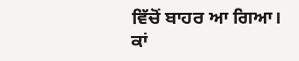ਵਿੱਚੋਂ ਬਾਹਰ ਆ ਗਿਆ।
ਕਾਂ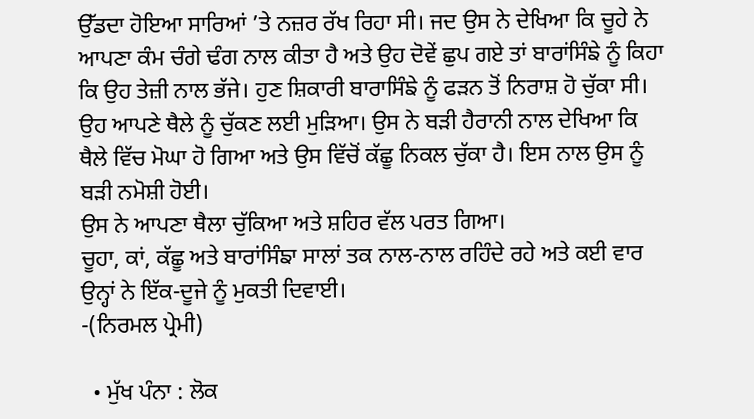ਉੱਡਦਾ ਹੋਇਆ ਸਾਰਿਆਂ ’ਤੇ ਨਜ਼ਰ ਰੱਖ ਰਿਹਾ ਸੀ। ਜਦ ਉਸ ਨੇ ਦੇਖਿਆ ਕਿ ਚੂਹੇ ਨੇ ਆਪਣਾ ਕੰਮ ਚੰਗੇ ਢੰਗ ਨਾਲ ਕੀਤਾ ਹੈ ਅਤੇ ਉਹ ਦੋਵੇਂ ਛੁਪ ਗਏ ਤਾਂ ਬਾਰਾਂਸਿੰਙੇ ਨੂੰ ਕਿਹਾ ਕਿ ਉਹ ਤੇਜ਼ੀ ਨਾਲ ਭੱਜੇ। ਹੁਣ ਸ਼ਿਕਾਰੀ ਬਾਰਾਸਿੰਙੇ ਨੂੰ ਫੜਨ ਤੋਂ ਨਿਰਾਸ਼ ਹੋ ਚੁੱਕਾ ਸੀ। ਉਹ ਆਪਣੇ ਥੈਲੇ ਨੂੰ ਚੁੱਕਣ ਲਈ ਮੁੜਿਆ। ਉਸ ਨੇ ਬੜੀ ਹੈਰਾਨੀ ਨਾਲ ਦੇਖਿਆ ਕਿ ਥੈਲੇ ਵਿੱਚ ਮੋਘਾ ਹੋ ਗਿਆ ਅਤੇ ਉਸ ਵਿੱਚੋਂ ਕੱਛੂ ਨਿਕਲ ਚੁੱਕਾ ਹੈ। ਇਸ ਨਾਲ ਉਸ ਨੂੰ ਬੜੀ ਨਮੋਸ਼ੀ ਹੋਈ।
ਉਸ ਨੇ ਆਪਣਾ ਥੈਲਾ ਚੁੱਕਿਆ ਅਤੇ ਸ਼ਹਿਰ ਵੱਲ ਪਰਤ ਗਿਆ।
ਚੂਹਾ, ਕਾਂ, ਕੱਛੂ ਅਤੇ ਬਾਰਾਂਸਿੰਙਾ ਸਾਲਾਂ ਤਕ ਨਾਲ-ਨਾਲ ਰਹਿੰਦੇ ਰਹੇ ਅਤੇ ਕਈ ਵਾਰ ਉਨ੍ਹਾਂ ਨੇ ਇੱਕ-ਦੂਜੇ ਨੂੰ ਮੁਕਤੀ ਦਿਵਾਈ।
-(ਨਿਰਮਲ ਪ੍ਰੇਮੀ)

  • ਮੁੱਖ ਪੰਨਾ : ਲੋਕ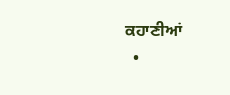ਕਹਾਣੀਆਂ
  •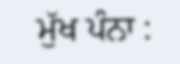ਮੁੱਖ ਪੰਨਾ :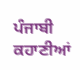ਪੰਜਾਬੀ ਕਹਾਣੀਆਂ